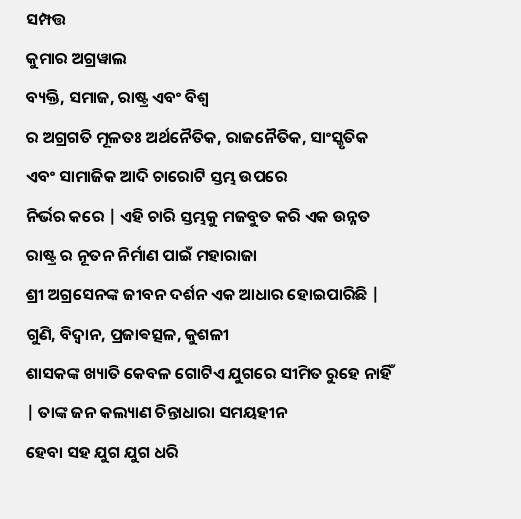ସମ୍ପତ୍ତ
କୁମାର ଅଗ୍ରୱାଲ
ବ୍ୟକ୍ତି, ସମାଜ, ରାଷ୍ଟ୍ର ଏବଂ ବିଶ୍ୱ
ର ଅଗ୍ରଗତି ମୂଳତଃ ଅର୍ଥନୈତିକ, ରାଜନୈତିକ, ସାଂସ୍କୃତିକ ଏବଂ ସାମାଜିକ ଆଦି ଚାରୋଟି ସ୍ତମ୍ଭ ଉପରେ
ନିର୍ଭର କରେ | ଏହି ଚାରି ସ୍ତମ୍ଭକୁ ମଜବୁତ କରି ଏକ ଉନ୍ନତ ରାଷ୍ଟ୍ର ର ନୂତନ ନିର୍ମାଣ ପାଇଁ ମହାରାଜା
ଶ୍ରୀ ଅଗ୍ରସେନଙ୍କ ଜୀବନ ଦର୍ଶନ ଏକ ଆଧାର ହୋଇପାରିଛି | ଗୁଣି, ବିଦ୍ଵାନ, ପ୍ରଜାଵତ୍ସଳ, କୁଶଳୀ
ଶାସକଙ୍କ ଖ୍ୟାତି କେବଳ ଗୋଟିଏ ଯୁଗରେ ସୀମିତ ରୁହେ ନାହିଁ | ତାଙ୍କ ଜନ କଲ୍ୟାଣ ଚିନ୍ତାଧାରା ସମୟହୀନ
ହେବା ସହ ଯୁଗ ଯୁଗ ଧରି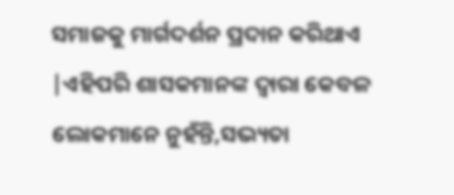ସମାଜକୁ ମାର୍ଗଦର୍ଶନ ପ୍ରଦାନ କରିଥାଏ |ଏହିପରି ଶାସକମାନଙ୍କ ଦ୍ଵାରା କେବଳ ଲୋକମାନେ ନୁହଁନ୍ତି,ସଭ୍ୟତା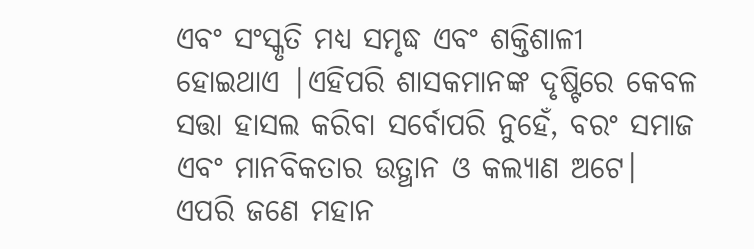ଏବଂ ସଂସ୍କୃତି ମଧ୍ୟ ସମୃଦ୍ଧ ଏବଂ ଶକ୍ତିଶାଳୀ
ହୋଇଥାଏ |ଏହିପରି ଶାସକମାନଙ୍କ ଦୃଷ୍ଟିରେ କେବଳ
ସତ୍ତା ହାସଲ କରିବା ସର୍ବୋପରି ନୁହେଁ, ବରଂ ସମାଜ ଏବଂ ମାନବିକତାର ଉତ୍ଥାନ ଓ କଲ୍ୟାଣ ଅଟେ।
ଏପରି ଜଣେ ମହାନ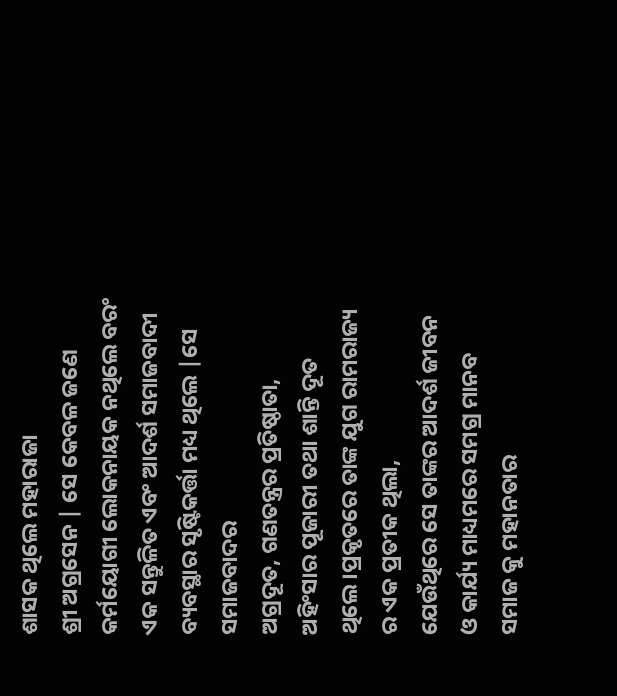ଶାସକ ଥିଲେ ମହାରାଜା
ଶ୍ରୀ ଅଗ୍ରସେନ | ସେ କେବଳ ଜଣେ କର୍ମୟୋଗୀ ଲୋକନାୟକ ନଥିଲେ ବରଂ ଏକ ସନ୍ତୁଳିତ ଏବଂ ଆଦର୍ଶ ସମାଜବାଦୀ
ବ୍ୟବସ୍ଥାର ସୃଷ୍ଟିକର୍ତ୍ତା ମଧ୍ୟ ଥିଲେ |ସେ ସମାଜବାଦର
ଅଗ୍ରଦୂତ, ଗଣତନ୍ତ୍ରର ପ୍ରତିଷ୍ଠାତା, ଅହିଂସାର ପୂଜାରୀ ତଥା ଶାନ୍ତି ଦୂତ ଥିଲେ।ପ୍ରକୃତରେ ତାଙ୍କ ଯୁଗ ରାମରାଜ୍ୟ ର ଏକ ପ୍ରତୀକ ଥିଲା,
ଯେଉଁଥିରେ ସେ ତାଙ୍କର ଆଦର୍ଶ ଜୀବନ ଓ କାର୍ଯ୍ୟ ମାଧ୍ୟମରେ ସମଗ୍ର ମାନବ ସମାଜ କୁ ମହାନତାର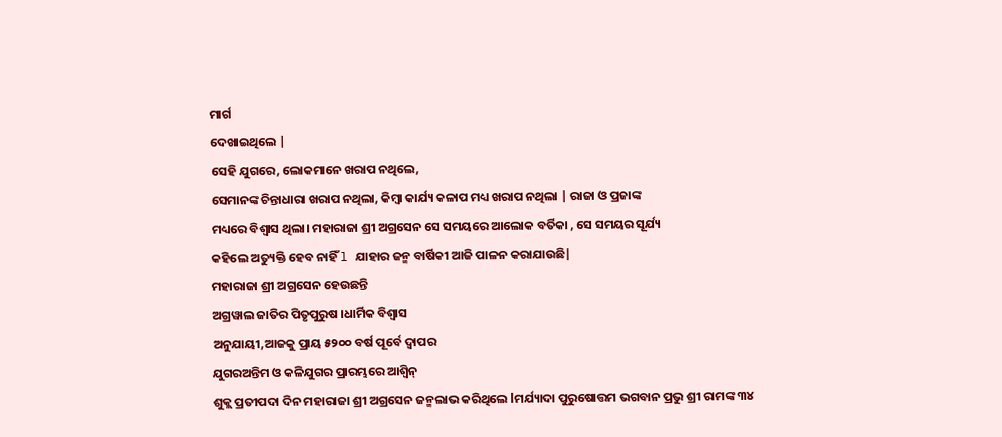ମାର୍ଗ
ଦେଖାଇଥିଲେ |
ସେହି ଯୁଗରେ, ଲୋକମାନେ ଖରାପ ନଥିଲେ,
ସେମାନଙ୍କ ଚିନ୍ତାଧାରା ଖରାପ ନଥିଲା, କିମ୍ବା କାର୍ଯ୍ୟ କଳାପ ମଧ୍ୟ ଖରାପ ନଥିଲା | ରାଜା ଓ ପ୍ରଜାଙ୍କ
ମଧ୍ୟରେ ବିଶ୍ଵାସ ଥିଲା। ମହାରାଜା ଶ୍ରୀ ଅଗ୍ରସେନ ସେ ସମୟରେ ଆଲୋକ ବର୍ତିକା , ସେ ସମୟର ସୂର୍ଯ୍ୟ
କହିଲେ ଅତ୍ୟୁକ୍ତି ହେବ ନାହିଁ l ଯାହାର ଜନ୍ମ ବାର୍ଷିକୀ ଆଜି ପାଳନ କରାଯାଉଛି|
ମହାରାଜା ଶ୍ରୀ ଅଗ୍ରସେନ ହେଉଛନ୍ତି
ଅଗ୍ରୱାଲ ଜାତିର ପିତୃପୁରୁଷ ।ଧାର୍ମିକ ବିଶ୍ୱାସ
ଅନୁଯାୟୀ,ଆଜକୁ ପ୍ରାୟ ୫୨୦୦ ବର୍ଷ ପୂର୍ବେ ଦ୍ୱାପର
ଯୁଗରଅନ୍ତିମ ଓ କଳିଯୁଗର ପ୍ରାରମ୍ଭରେ ଆଶ୍ୱିନ୍
ଶୁକ୍ଲ ପ୍ରତୀପଦା ଦିନ ମହାରାଜା ଶ୍ରୀ ଅଗ୍ରସେନ ଜନ୍ମଲାଭ କରିଥିଲେ lମର୍ଯ୍ୟାଦା ପୁରୁଷୋତ୍ତମ ଭଗବାନ ପ୍ରଭୁ ଶ୍ରୀ ରାମଙ୍କ ୩୪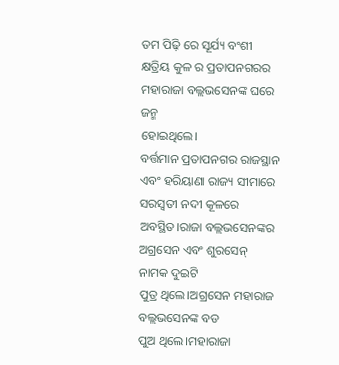ତମ ପିଢ଼ି ରେ ସୂର୍ଯ୍ୟ ବଂଶୀ କ୍ଷତ୍ରିୟ କୁଳ ର ପ୍ରତାପନଗରର ମହାରାଜା ବଲ୍ଲଭସେନଙ୍କ ଘରେ ଜନ୍ମ
ହୋଇଥିଲେ।
ବର୍ତ୍ତମାନ ପ୍ରତାପନଗର ରାଜସ୍ଥାନ
ଏବଂ ହରିୟାଣା ରାଜ୍ୟ ସୀମାରେ ସରସ୍ୱତୀ ନଦୀ କୂଳରେ ଅବସ୍ଥିତ।ରାଜା ବଲ୍ଲଭସେନଙ୍କର ଅଗ୍ରସେନ ଏବଂ ଶୁରସେନ୍ ନାମକ ଦୁଇଟି
ପୁତ୍ର ଥିଲେ।ଅଗ୍ରସେନ ମହାରାଜ ବଲ୍ଲଭସେନଙ୍କ ବଡ
ପୁଅ ଥିଲେ।ମହାରାଜା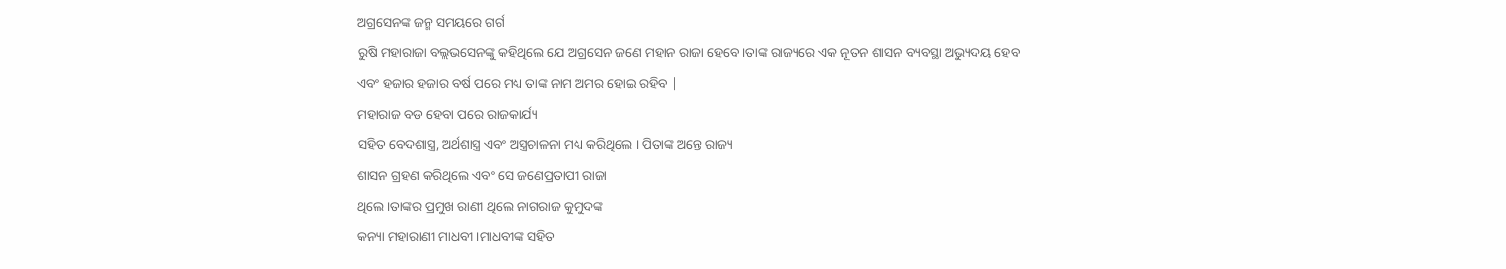ଅଗ୍ରସେନଙ୍କ ଜନ୍ମ ସମୟରେ ଗର୍ଗ
ରୁଷି ମହାରାଜା ବଲ୍ଲଭସେନଙ୍କୁ କହିଥିଲେ ଯେ ଅଗ୍ରସେନ ଜଣେ ମହାନ ରାଜା ହେବେ।ତାଙ୍କ ରାଜ୍ୟରେ ଏକ ନୂତନ ଶାସନ ବ୍ୟବସ୍ଥା ଅଭ୍ୟୁଦୟ ହେବ
ଏବଂ ହଜାର ହଜାର ବର୍ଷ ପରେ ମଧ୍ୟ ତାଙ୍କ ନାମ ଅମର ହୋଇ ରହିବ |
ମହାରାଜ ବଡ ହେବା ପରେ ରାଜକାର୍ଯ୍ୟ
ସହିତ ବେଦଶାସ୍ତ୍ର, ଅର୍ଥଶାସ୍ତ୍ର ଏବଂ ଅସ୍ତ୍ରଚାଳନା ମଧ୍ୟ କରିଥିଲେ । ପିତାଙ୍କ ଅନ୍ତେ ରାଜ୍ୟ
ଶାସନ ଗ୍ରହଣ କରିଥିଲେ ଏବଂ ସେ ଜଣେପ୍ରତାପୀ ରାଜା
ଥିଲେ ।ତାଙ୍କର ପ୍ରମୁଖ ରାଣୀ ଥିଲେ ନାଗରାଜ କୁମୁଦଙ୍କ
କନ୍ୟା ମହାରାଣୀ ମାଧବୀ ।ମାଧବୀଙ୍କ ସହିତ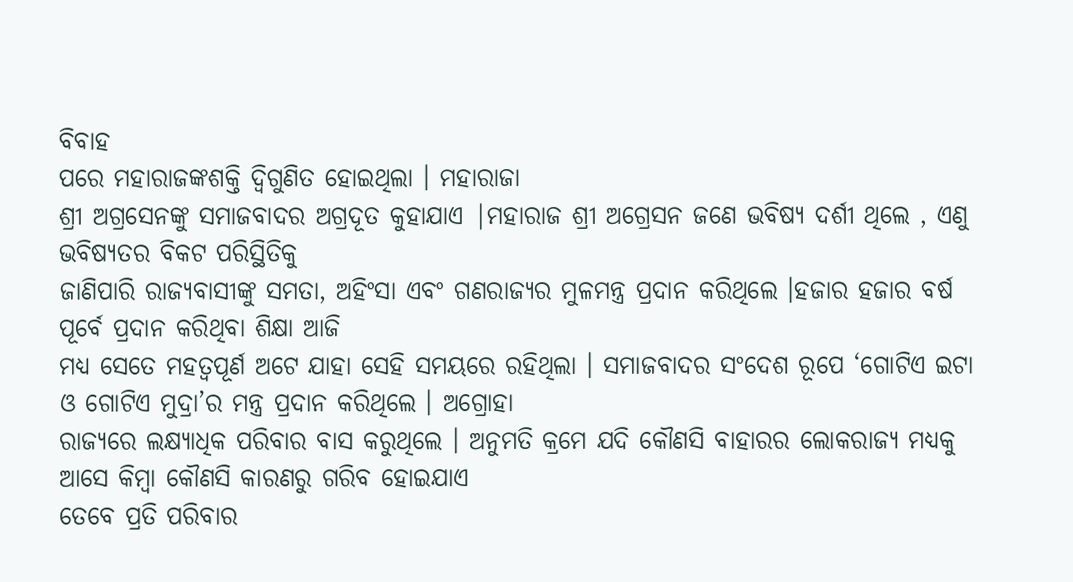ବିବାହ
ପରେ ମହାରାଜଙ୍କଶକ୍ତି ଦ୍ୱିଗୁଣିତ ହୋଇଥିଲା । ମହାରାଜା
ଶ୍ରୀ ଅଗ୍ରସେନଙ୍କୁ ସମାଜବାଦର ଅଗ୍ରଦୂତ କୁହାଯାଏ |ମହାରାଜ ଶ୍ରୀ ଅଗ୍ରେସନ ଜଣେ ଭବିଷ୍ୟ ଦର୍ଶୀ ଥିଲେ , ଏଣୁ ଭବିଷ୍ୟତର ବିକଟ ପରିସ୍ଥିତିକୁ
ଜାଣିପାରି ରାଜ୍ୟବାସୀଙ୍କୁ ସମତା, ଅହିଂସା ଏବଂ ଗଣରାଜ୍ୟର ମୁଳମନ୍ତ୍ର ପ୍ରଦାନ କରିଥିଲେ ।ହଜାର ହଜାର ବର୍ଷ ପୂର୍ବେ ପ୍ରଦାନ କରିଥିବା ଶିକ୍ଷା ଆଜି
ମଧ୍ୟ ସେତେ ମହତ୍ୱପୂର୍ଣ ଅଟେ ଯାହା ସେହି ସମୟରେ ରହିଥିଲା । ସମାଜବାଦର ସଂଦେଶ ରୂପେ ‘ଗୋଟିଏ ଇଟା
ଓ ଗୋଟିଏ ମୁଦ୍ରା’ର ମନ୍ତ୍ର ପ୍ରଦାନ କରିଥିଲେ । ଅଗ୍ରୋହା
ରାଜ୍ୟରେ ଲକ୍ଷ୍ୟାଧିକ ପରିବାର ବାସ କରୁଥିଲେ । ଅନୁମତି କ୍ରମେ ଯଦି କୌଣସି ବାହାରର ଲୋକରାଜ୍ୟ ମଧ୍ୟକୁ ଆସେ କିମ୍ବା କୌଣସି କାରଣରୁ ଗରିବ ହୋଇଯାଏ
ତେବେ ପ୍ରତି ପରିବାର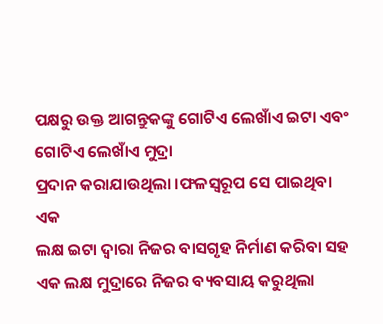ପକ୍ଷରୁ ଉକ୍ତ ଆଗନ୍ତୁକଙ୍କୁ ଗୋଟିଏ ଲେଖାଁଏ ଇଟା ଏବଂ ଗୋଟିଏ ଲେଖାଁଏ ମୁଦ୍ରା
ପ୍ରଦାନ କରାଯାଉଥିଲା ।ଫଳସ୍ୱରୂପ ସେ ପାଇଥିବା ଏକ
ଲକ୍ଷ ଇଟା ଦ୍ୱାରା ନିଜର ବାସଗୃହ ନିର୍ମାଣ କରିବା ସହ ଏକ ଲକ୍ଷ ମୁଦ୍ରାରେ ନିଜର ବ୍ୟବସାୟ କରୁଥିଲା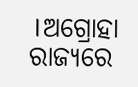।ଅଗ୍ରୋହା ରାଜ୍ୟରେ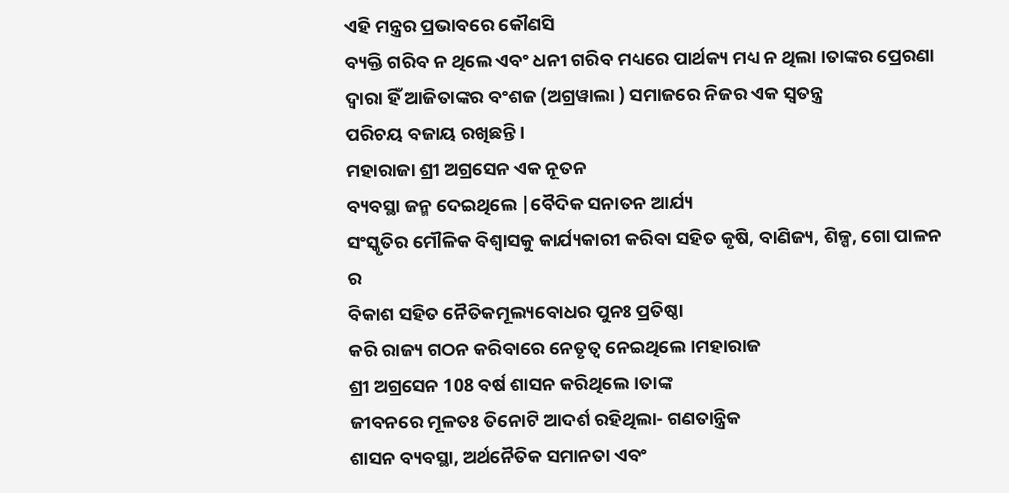ଏହି ମନ୍ତ୍ରର ପ୍ରଭାବରେ କୌଣସି
ବ୍ୟକ୍ତି ଗରିବ ନ ଥିଲେ ଏବଂ ଧନୀ ଗରିବ ମଧ୍ୟରେ ପାର୍ଥକ୍ୟ ମଧ୍ୟ ନ ଥିଲା ।ତାଙ୍କର ପ୍ରେରଣା ଦ୍ୱାରା ହିଁ ଆଜିତାଙ୍କର ବଂଶଜ (ଅଗ୍ରୱାଲା ) ସମାଜରେ ନିଜର ଏକ ସ୍ୱତନ୍ତ୍ର
ପରିଚୟ ବଜାୟ ରଖିଛନ୍ତି ।
ମହାରାଜା ଶ୍ରୀ ଅଗ୍ରସେନ ଏକ ନୂତନ
ବ୍ୟବସ୍ଥା ଜନ୍ମ ଦେଇଥିଲେ |ବୈଦିକ ସନାତନ ଆର୍ଯ୍ୟ
ସଂସ୍କୃତିର ମୌଳିକ ବିଶ୍ୱାସକୁ କାର୍ଯ୍ୟକାରୀ କରିବା ସହିତ କୃଷି, ବାଣିଜ୍ୟ, ଶିଳ୍ପ, ଗୋ ପାଳନ ର
ବିକାଶ ସହିତ ନୈତିକମୂଲ୍ୟବୋଧର ପୁନଃ ପ୍ରତିଷ୍ଠା
କରି ରାଜ୍ୟ ଗଠନ କରିବାରେ ନେତୃତ୍ୱ ନେଇଥିଲେ।ମହାରାଜ
ଶ୍ରୀ ଅଗ୍ରସେନ 108 ବର୍ଷ ଶାସନ କରିଥିଲେ।ତାଙ୍କ
ଜୀବନରେ ମୂଳତଃ ତିନୋଟି ଆଦର୍ଶ ରହିଥିଲା- ଗଣତାନ୍ତ୍ରିକ
ଶାସନ ବ୍ୟବସ୍ଥା, ଅର୍ଥନୈତିକ ସମାନତା ଏବଂ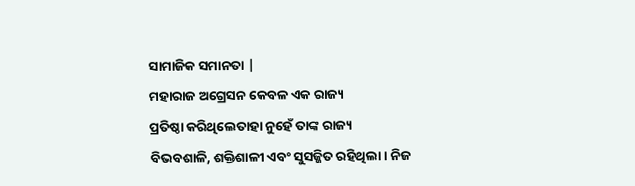ସାମାଜିକ ସମାନତା |
ମହାରାଜ ଅଗ୍ରେସନ କେବଳ ଏକ ରାଜ୍ୟ
ପ୍ରତିଷ୍ଠା କରିଥିଲେତାହା ନୁହେଁ ତାଙ୍କ ରାଜ୍ୟ
ବିଭବଶାଳି, ଶକ୍ତିଶାଳୀ ଏବଂ ସୁସଜ୍ଜିତ ରହିଥିଲା । ନିଜ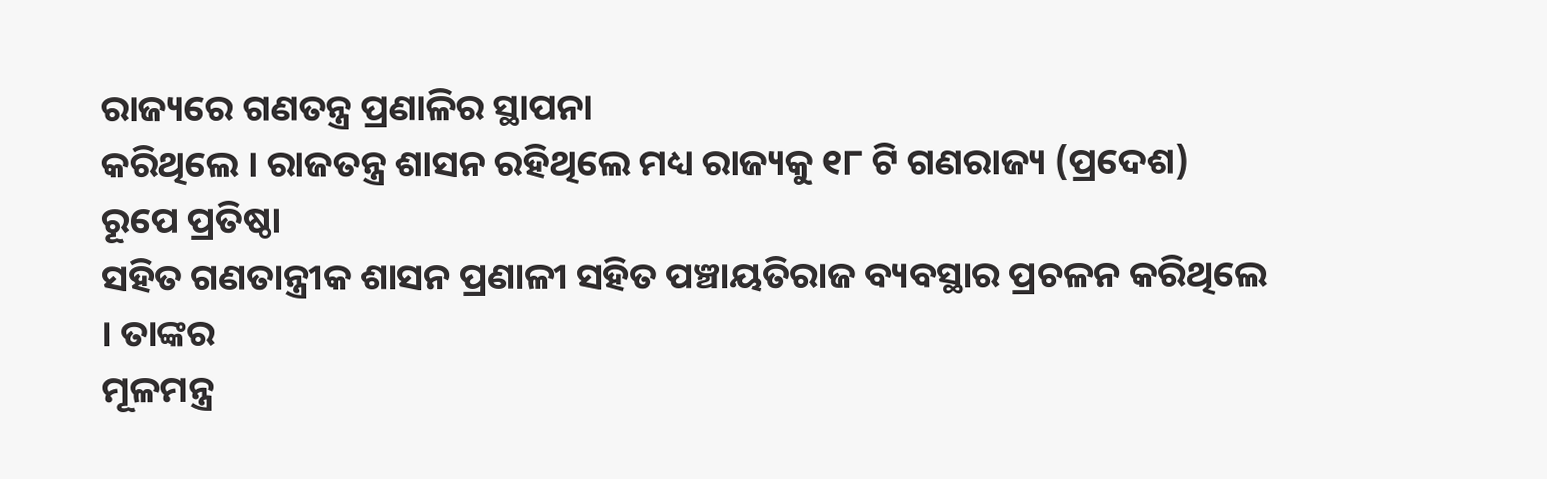ରାଜ୍ୟରେ ଗଣତନ୍ତ୍ର ପ୍ରଣାଳିର ସ୍ଥାପନା
କରିଥିଲେ । ରାଜତନ୍ତ୍ର ଶାସନ ରହିଥିଲେ ମଧ୍ୟ ରାଜ୍ୟକୁ ୧୮ ଟି ଗଣରାଜ୍ୟ (ପ୍ରଦେଶ) ରୂପେ ପ୍ରତିଷ୍ଠା
ସହିତ ଗଣତାନ୍ତ୍ରୀକ ଶାସନ ପ୍ରଣାଳୀ ସହିତ ପଞ୍ଚାୟତିରାଜ ବ୍ୟବସ୍ଥାର ପ୍ରଚଳନ କରିଥିଲେ । ତାଙ୍କର
ମୂଳମନ୍ତ୍ର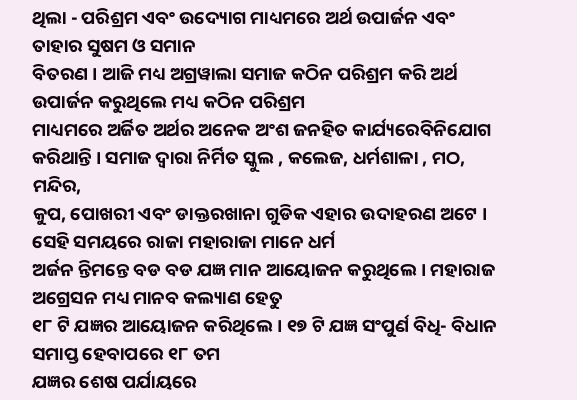ଥିଲା - ପରିଶ୍ରମ ଏବଂ ଉଦ୍ୟୋଗ ମାଧ୍ୟମରେ ଅର୍ଥ ଉପାର୍ଜନ ଏବଂ ତାହାର ସୁଷମ ଓ ସମାନ
ବିତରଣ । ଆଜି ମଧ୍ୟ ଅଗ୍ରୱାଲା ସମାଜ କଠିନ ପରିଶ୍ରମ କରି ଅର୍ଥ ଉପାର୍ଜନ କରୁଥିଲେ ମଧ୍ୟ କଠିନ ପରିଶ୍ରମ
ମାଧ୍ୟମରେ ଅର୍ଜିତ ଅର୍ଥର ଅନେକ ଅଂଶ ଜନହିତ କାର୍ଯ୍ୟରେବିନିଯୋଗ କରିଥାନ୍ତି । ସମାଜ ଦ୍ୱାରା ନିର୍ମିତ ସ୍କୁଲ , କଲେଜ, ଧର୍ମଶାଳା , ମଠ, ମନ୍ଦିର,
କୁପ, ପୋଖରୀ ଏବଂ ଡାକ୍ତରଖାନା ଗୁଡିକ ଏହାର ଉଦାହରଣ ଅଟେ । ସେହି ସମୟରେ ରାଜା ମହାରାଜା ମାନେ ଧର୍ମ
ଅର୍ଜନ ନ୍ତିମନ୍ତେ ବଡ ବଡ ଯଜ୍ଞ ମାନ ଆୟୋଜନ କରୁଥିଲେ । ମହାରାଜ ଅଗ୍ରେସନ ମଧ୍ୟ ମାନବ କଲ୍ୟାଣ ହେତୁ
୧୮ ଟି ଯଜ୍ଞର ଆୟୋଜନ କରିଥିଲେ । ୧୭ ଟି ଯଜ୍ଞ ସଂପୁର୍ଣ ବିଧି- ବିଧାନ ସମାପ୍ତ ହେବାପରେ ୧୮ ତମ
ଯଜ୍ଞର ଶେଷ ପର୍ଯାୟରେ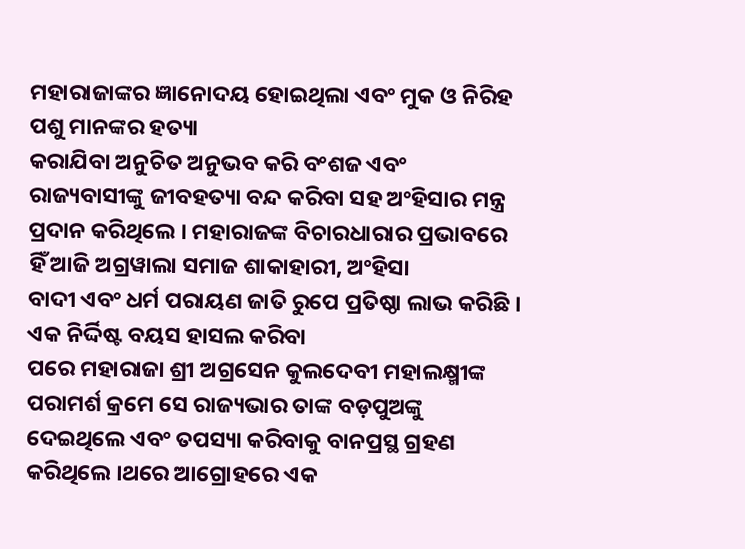ମହାରାଜାଙ୍କର ଜ୍ଞାନୋଦୟ ହୋଇଥିଲା ଏବଂ ମୁକ ଓ ନିରିହ ପଶୁ ମାନଙ୍କର ହତ୍ୟା
କରାଯିବା ଅନୁଚିତ ଅନୁଭବ କରି ବଂଶଜ ଏବଂ ରାଜ୍ୟବାସୀଙ୍କୁ ଜୀବହତ୍ୟା ବନ୍ଦ କରିବା ସହ ଅଂହିସାର ମନ୍ତ୍ର
ପ୍ରଦାନ କରିଥିଲେ । ମହାରାଜଙ୍କ ବିଚାରଧାରାର ପ୍ରଭାବରେ ହିଁ ଆଜି ଅଗ୍ରୱାଲା ସମାଜ ଶାକାହାରୀ, ଅଂହିସା
ବାଦୀ ଏବଂ ଧର୍ମ ପରାୟଣ ଜାତି ରୁପେ ପ୍ରତିଷ୍ଠା ଲାଭ କରିଛି ।
ଏକ ନିର୍ଦ୍ଦିଷ୍ଟ ବୟସ ହାସଲ କରିବା
ପରେ ମହାରାଜା ଶ୍ରୀ ଅଗ୍ରସେନ କୁଲଦେବୀ ମହାଲକ୍ଷ୍ମୀଙ୍କ ପରାମର୍ଶ କ୍ରମେ ସେ ରାଜ୍ୟଭାର ତାଙ୍କ ବଡ଼ପୁଅଙ୍କୁ
ଦେଇଥିଲେ ଏବଂ ତପସ୍ୟା କରିବାକୁ ବାନପ୍ରସ୍ଥ ଗ୍ରହଣ କରିଥିଲେ ।ଥରେ ଆଗ୍ରୋହରେ ଏକ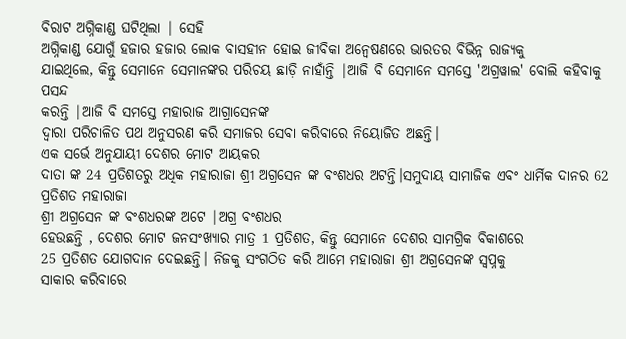ବିରାଟ ଅଗ୍ନିକାଣ୍ଡ ଘଟିଥିଲା | ସେହି
ଅଗ୍ନିକାଣ୍ଡ ଯୋଗୁଁ ହଜାର ହଜାର ଲୋକ ବାସହୀନ ହୋଇ ଜୀବିକା ଅନ୍ୱେଷଣରେ ଭାରତର ବିଭିନ୍ନ ରାଜ୍ୟକୁ
ଯାଇଥିଲେ, କିନ୍ତୁ ସେମାନେ ସେମାନଙ୍କର ପରିଚୟ ଛାଡ଼ି ନାହାଁନ୍ତି |ଆଜି ବି ସେମାନେ ସମସ୍ତେ 'ଅଗ୍ରୱାଲ' ବୋଲି କହିବାକୁ ପସନ୍ଦ
କରନ୍ତି |ଆଜି ବି ସମସ୍ତେ ମହାରାଜ ଆଗ୍ରାସେନଙ୍କ
ଦ୍ୱାରା ପରିଚାଳିତ ପଥ ଅନୁସରଣ କରି ସମାଜର ସେବା କରିବାରେ ନିୟୋଜିତ ଅଛନ୍ତି।
ଏକ ସର୍ଭେ ଅନୁଯାୟୀ ଦେଶର ମୋଟ ଆୟକର
ଦାତା ଙ୍କ 24 ପ୍ରତିଶତରୁ ଅଧିକ ମହାରାଜା ଶ୍ରୀ ଅଗ୍ରସେନ ଙ୍କ ବଂଶଧର ଅଟନ୍ତି।ସମୁଦାୟ ସାମାଜିକ ଏବଂ ଧାର୍ମିକ ଦାନର 62 ପ୍ରତିଶତ ମହାରାଜା
ଶ୍ରୀ ଅଗ୍ରସେନ ଙ୍କ ବଂଶଧରଙ୍କ ଅଟେ |ଅଗ୍ର ବଂଶଧର
ହେଉଛନ୍ତି , ଦେଶର ମୋଟ ଜନସଂଖ୍ୟାର ମାତ୍ର 1 ପ୍ରତିଶତ, କିନ୍ତୁ ସେମାନେ ଦେଶର ସାମଗ୍ରିକ ବିକାଶରେ
25 ପ୍ରତିଶତ ଯୋଗଦାନ ଦେଇଛନ୍ତି। ନିଜକୁ ସଂଗଠିତ କରି ଆମେ ମହାରାଜା ଶ୍ରୀ ଅଗ୍ରସେନଙ୍କ ସ୍ୱପ୍ନକୁ
ସାକାର କରିବାରେ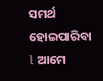ସମର୍ଥ ହୋଇପାରିବା l ଆମେ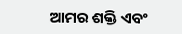ଆମର ଶକ୍ତି ଏବଂ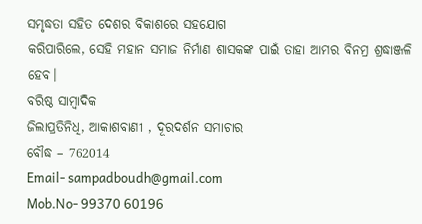ସମୃଦ୍ଧତା ସହିତ ଦେଶର ବିକାଶରେ ସହଯୋଗ
କରିପାରିଲେ, ସେହି ମହାନ ସମାଜ ନିର୍ମାଣ ଶାସକଙ୍କ ପାଇଁ ତାହା ଆମର ବିନମ୍ର ଶ୍ରଦ୍ଧାଞ୍ଜଳି ହେବ।
ବରିଷ୍ଠ ସାମ୍ବାଦିକ
ଜିଲାପ୍ରତିନିଧି, ଆକାଶବାଣୀ , ଦୂରଦର୍ଶନ ସମାଚାର
ବୌଦ୍ଧ – 762014
Email- sampadboudh@gmail.com
Mob.No- 99370 60196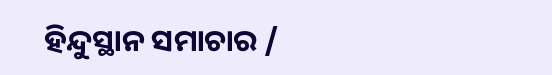ହିନ୍ଦୁସ୍ଥାନ ସମାଚାର /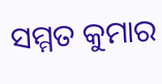ସମ୍ମତ କୁମାର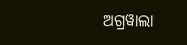ଅଗ୍ରୱାଲା